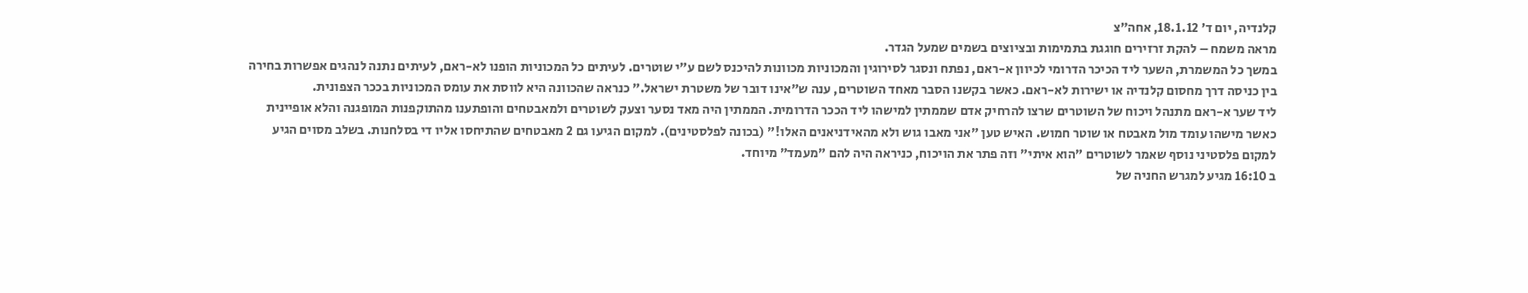קלנדיה, יום ד’ 18.1.12, אחה”צ
מראה משמח – להקת זרזירים חוגגת בתמימות ובציוצים בשמים שמעל הגדר.
במשך כל המשמרת, השער ליד הכיכר הדרומי לכיוון א-ראם, נפתח ונסגר לסירוגין והמכוניות מכוונות להיכנס לשם ע"י שוטרים. לעיתים כל המכוניות הופנו לא-ראם, לעיתים נתנה לנהגים אפשרות בחירה בין כניסה דרך מחסום קלנדיה או ישירות לא-ראם. כאשר בקשנו הסבר מאחד השוטרים, ענה ש"אינו דובר של משטרת ישראל." כנראה שהכוונה היא לווסת את עומס המכוניות בככר הצפונית.
ליד שער א-ראם מתנהל ויכוח של השוטרים שרצו להרחיק אדם שממתין למישהו ליד הככר הדרומית. הממתין היה מאד נסער וצעק לשוטרים ולמאבטחים והופתענו מהתוקפנות המופגנה והלא אופיינית כאשר מישהו עומד מול מאבטח או שוטר חמוש. האיש טען "אני מאבו גוש ולא מהאידניאנים האלו!" (בכונה לפלסטינים). למקום הגיעו גם 2 מאבטחים שהתיחסו אליו די בסלחנות. בשלב מסוים הגיע למקום פלסטיני נוסף שאמר לשוטרים "הוא איתי" וזה פתר את הויכוח, כניראה היה להם "מעמד" מיוחד.
ב 16:10 מגיע למגרש החניה של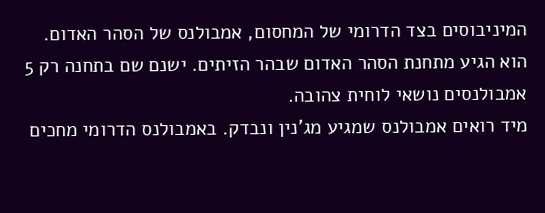המיניבוסים בצד הדרומי של המחסום, אמבולנס של הסהר האדום. הוא הגיע מתחנת הסהר האדום שבהר הזיתים. ישנם שם בתחנה רק 5 אמבולנסים נושאי לוחית צהובה.
מיד רואים אמבולנס שמגיע מג'נין ונבדק. באמבולנס הדרומי מחכים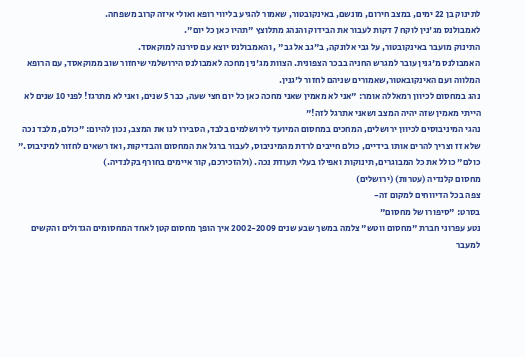לתינוק בן 22 ימים, במצב חירום, מונשם, באינקובטור, שאמור להגיע בליווי רופא ואולי איזה קרוב משפחה.
לאמבולנס מג'נין לוקח 7 דקות לעבור את הבידוק והנהג מתלוצץ "תהיו כאן כל יום".
התינוק מועבר באינקובטור, על גבי אלונקה, ב"גב אל גב" , והאמבולנס יוצא עם סירנה למוקאסד.
האמבולנס מ'גנין עובר למגרש החניה בבכר הצפונית. הצוות מג'נין מחכה לאמבולנס הירושלמי שיחזור שוב ממוקאסד, עם הרופא המלווה ועם האינקובאטור,שאמורים שניהם לחזור ל'גנין.
נהג במחסום לכיוון רמאללה אומר: "אני לא מאמין שאני מחכה כאן כל יום חצי שעה, כבר 5 שנים, ואני לא מתרגז! לפני 10 שנים לא הייתי מאמין שזה יהיה המצב ושאני אתרגל לזה!"
נהגי המיניבוסים לכיוון ירושלים, המחכים במחסום המיועד לירושלמים בלבד, הסבירו לנו את המצב, נכון להיום: "כולם, מלבד נכה שלא זז וצריך להרים אותו בידיים, כולם חייבים לרדת מהמיניבוס, לעבור ברגל את המחסום והבדיקות, ואז רשאים לחזור למיניבוס." כולם" כולל את כל המבוגרים, תינוקות ואפילו בעלי תעודת נכה. (ולהזכירכם, קור איימים בחורף בקלנדיה.)
מחסום קלנדיה (עטרות) (ירושלים)
צפה בכל הדיווחים למקום זה-
בסרט: "סיפורו של מחסום"
נטע עפרוני חברת "מחסום ווטש" צלמה במשך שבע שנים 2002-2009 איך הופך מחסום קטן לאחד המחסומים הגדולים והקשים למעבר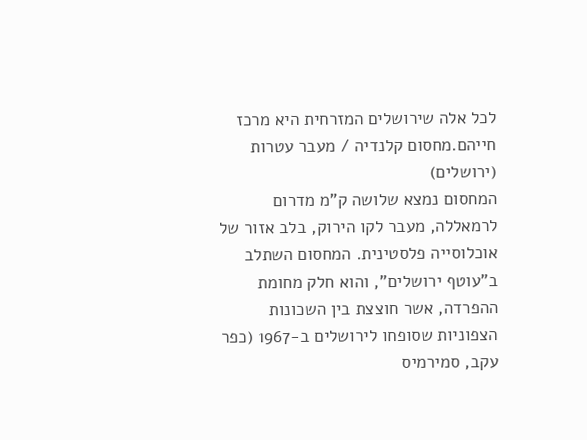לכל אלה שירושלים המזרחית היא מרכז חייהם.מחסום קלנדיה / מעבר עטרות (ירושלים)
המחסום נמצא שלושה ק"מ מדרום לרמאללה, מעבר לקו הירוק, בלב אזור של אוכלוסייה פלסטינית. המחסום השתלב ב"עוטף ירושלים", והוא חלק מחומת ההפרדה, אשר חוצצת בין השכונות הצפוניות שסופחו לירושלים ב-1967 (כפר עקב, סמירמיס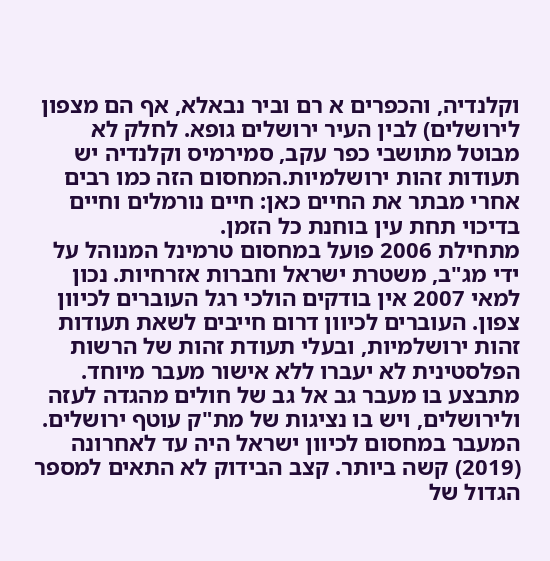וקלנדיה, והכפרים א רם וביר נבאלא, אף הם מצפון לירושלים) לבין העיר ירושלים גופא. לחלק לא מבוטל מתושבי כפר עקב, סמירמיס וקלנדיה יש תעודות זהות ירושלמיות.המחסום הזה כמו רבים אחרי מבתר את החיים כאן: חיים נורמלים וחיים בדיכוי תחת עין בוחנת כל הזמן.
מתחילת 2006 פועל במחסום טרמינל המנוהל על ידי מג"ב, משטרת ישראל וחברות אזרחיות. נכון למאי 2007 אין בודקים הולכי רגל העוברים לכיוון צפון. העוברים לכיוון דרום חייבים לשאת תעודות זהות ירושלמיות, ובעלי תעודת זהות של הרשות הפלסטינית לא יעברו ללא אישור מעבר מיוחד. מתבצע בו מעבר גב אל גב של חולים מהגדה לעזה ולירושלים, ויש בו נציגות של מת"ק עוטף ירושלים.
המעבר במחסום לכיוון ישראל היה עד לאחרונה (2019) קשה ביותר. קצב הבידוק לא התאים למספר הגדול של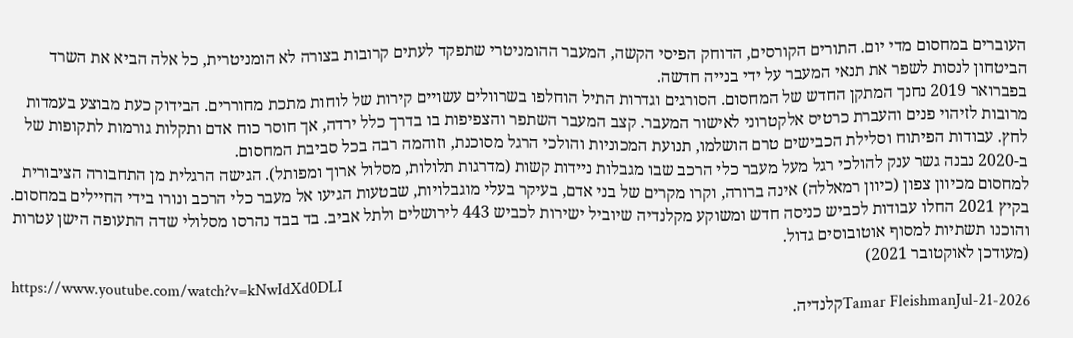העוברים במחסום מדי יום. התורים הקורסים, הדוחק הפיסי הקשה, המעבר ההומניטרי שתפקד לעתים קרובות בצורה לא הומניטרית, כל אלה הביא את השרד הביטחון לנסות לשפר את תנאי המעבר על ידי בנייה חדשה.
בפברואר 2019 נחנך המתקן החדש של המחסום. הסורגים וגדרות התיל הוחלפו בשרוולים עשויים קירות של לוחות מתכת מחוררים. הבידוק כעת מבוצע בעמדות מרובות לזיהוי פנים והעברת כרטיס אלקטרוני לאישור המעבר. קצב המעבר השתפר והצפיפות בו בדרך כלל ירדה, אך חוסר כוח אדם ותקלות גורמות לתקופות של לחץ. עבודות הפיתוח וסלילת הכבישים טרם הושלמו, תנועת המכוניות והולכי הרגל מסוכנת, וזוהמה רבה בכל סביבת המחסום.
ב-2020 נבנה גשר ענק להולכי רגל מעל מעבר כלי הרכב שבו מגבלות ניידות קשות (מדרגות תלולות, מסלול ארוך ומפותל). הגישה הרגלית מן התחבורה הציבורית למחסום מכיוון צפון (כיוון רמאללה) אינה ברורה, וקרו מקרים של בני אדם, בעיקר בעלי מוגבלויות, שבטעות הגיעו אל מעבר כלי הרכב ונורו בידי החיילים במחסום.
בקיץ 2021 החלו עבודות לכביש כניסה חדש ומשוקע מקלנדיה שיוביל ישירות לכביש 443 לירושלים ולתל אביב. בד בבד נהרסו מסלולי שדה התעופה הישן עטרות והוכנו תשתיות למסוף אוטובוסים גדול.
(מעודכן לאוקטובר 2021)
https://www.youtube.com/watch?v=kNwIdXd0DLI
Tamar FleishmanJul-21-2026קלנדיה.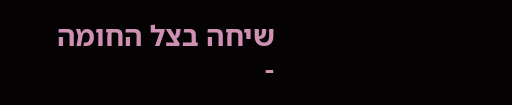שיחה בצל החומה
-